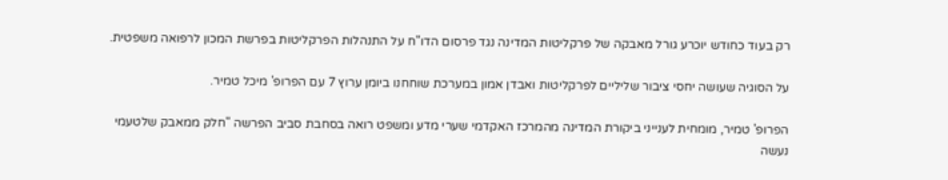רק בעוד כחודש יוכרע גורל מאבקה של פרקליטות המדינה נגד פרסום הדו"ח על התנהלות הפרקליטות בפרשת המכון לרפואה משפטית.

על הסוגיה שעושה יחסי ציבור שליליים לפרקליטות ואבדן אמון במערכת שוחחנו ביומן ערוץ 7 עם הפרופ' מיכל טמיר.

הפרופ' טמיר, מומחית לענייני ביקורת המדינה מהמרכז האקדמי שערי מדע ומשפט רואה בסחבת סביב הפרשה "חלק ממאבק שלטעמי נעשה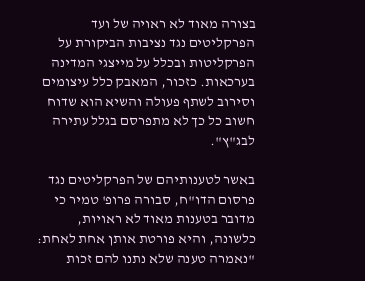בצורה מאוד לא ראויה של ועד הפרקליטים נגד נציבות הביקורת על הפרקליטות ובכלל על מייצגי המדינה בערכאות. כזכור, המאבק כלל עיצומים וסירוב לשתף פעולה והשיא הוא שדוח חשוב כל כך לא מתפרסם בגלל עתירה לבג"ץ".

באשר לטענותיהם של הפרקליטים נגד פרסום הדו"ח, סבורה פרופ' טמיר כי מדובר בטענות מאוד לא ראויות, כלשונה, והיא פורטת אותן אחת לאחת: "נאמרה טענה שלא נתנו להם זכות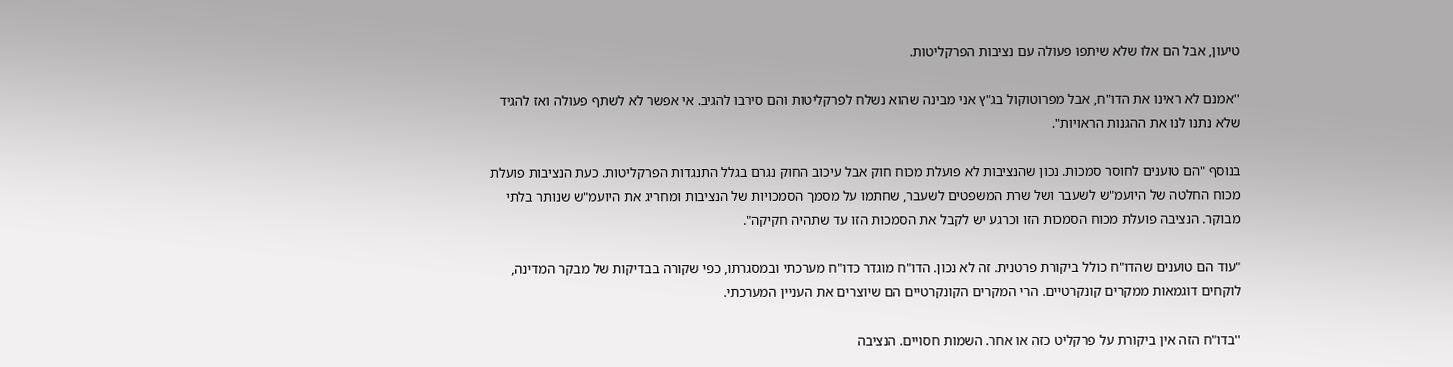טיעון, אבל הם אלו שלא שיתפו פעולה עם נציבות הפרקליטות.

''אמנם לא ראינו את הדו"ח, אבל מפרוטוקול בג"ץ אני מבינה שהוא נשלח לפרקליטות והם סירבו להגיב. אי אפשר לא לשתף פעולה ואז להגיד שלא נתנו לנו את ההגנות הראויות".

בנוסף "הם טוענים לחוסר סמכות. נכון שהנציבות לא פועלת מכוח חוק אבל עיכוב החוק נגרם בגלל התנגדות הפרקליטות. כעת הנציבות פועלת מכוח החלטה של היועמ"ש לשעבר ושל שרת המשפטים לשעבר, שחתמו על מסמך הסמכויות של הנציבות ומחריג את היועמ"ש שנותר בלתי מבוקר. הנציבה פועלת מכוח הסמכות הזו וכרגע יש לקבל את הסמכות הזו עד שתהיה חקיקה".

"עוד הם טוענים שהדו"ח כולל ביקורת פרטנית. זה לא נכון. הדו"ח מוגדר כדו"ח מערכתי ובמסגרתו, כפי שקורה בבדיקות של מבקר המדינה, לוקחים דוגמאות ממקרים קונקרטיים. הרי המקרים הקונקרטיים הם שיוצרים את העניין המערכתי.

''בדו"ח הזה אין ביקורת על פרקליט כזה או אחר. השמות חסויים. הנציבה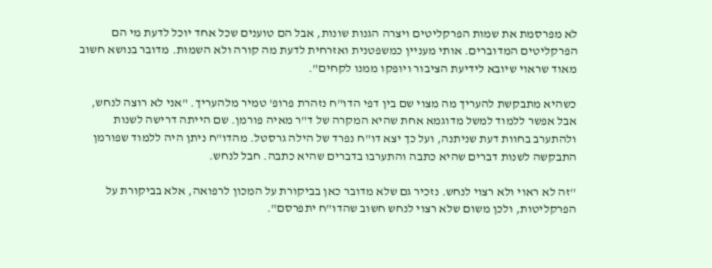לא מפרסמת את שמות הפרקליטים ויצרה הגנות שונות, אבל הם טוענים שכל אחד יוכל לדעת מי הם הפרקליטים המדוברים. אותי מעניין כמשפטנית ואזרחית לדעת מה קורה ולא השמות. מדובר בנושא חשוב מאוד שראוי שיובא לידיעת הציבור ויופקו ממנו לקחים".

כשהיא מתבקשת להעריך מה מצוי שם בין דפי הדו"ח נזהרת פרופ' טמיר מלהעריך. "אני לא רוצה לנחש, אבל אפשר ללמוד למשל מדוגמא אחת שהיא המקרה של ד"ר מאיה פורמן. שם הייתה דרישה לשנות ולהתערב בחוות דעת שניתנה, ועל כך יצא דו"ח נפרד של הילה גרסטל. מהדו"ח ניתן היה ללמוד שפורמן התבקשה לשנות דברים שהיא כתבה והתערבו בדברים שהיא כתבה. חבל לנחש.

''זה לא ראוי ולא רצוי לנחש. נזכיר גם שלא מדובר כאן בביקורת על המכון לרפואה, אלא בביקורת על הפרקליטות, ולכן משום שלא רצוי לנחש חשוב שהדו"ח יתפרסם".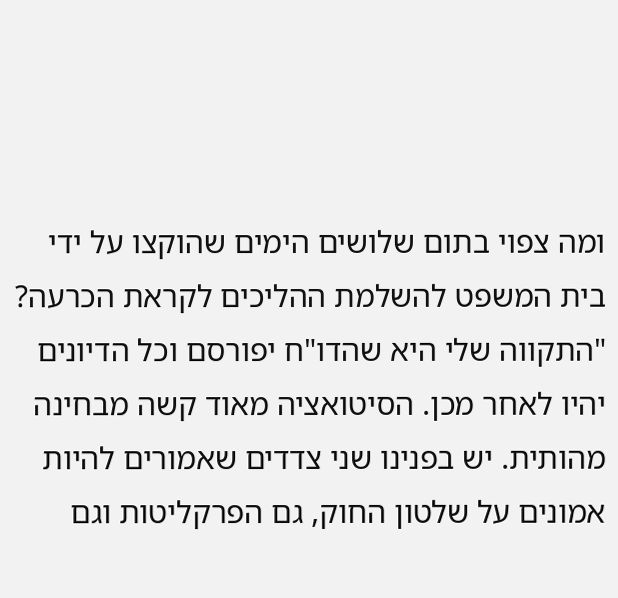ומה צפוי בתום שלושים הימים שהוקצו על ידי בית המשפט להשלמת ההליכים לקראת הכרעה? "התקווה שלי היא שהדו"ח יפורסם וכל הדיונים יהיו לאחר מכן. הסיטואציה מאוד קשה מבחינה מהותית. יש בפנינו שני צדדים שאמורים להיות אמונים על שלטון החוק, גם הפרקליטות וגם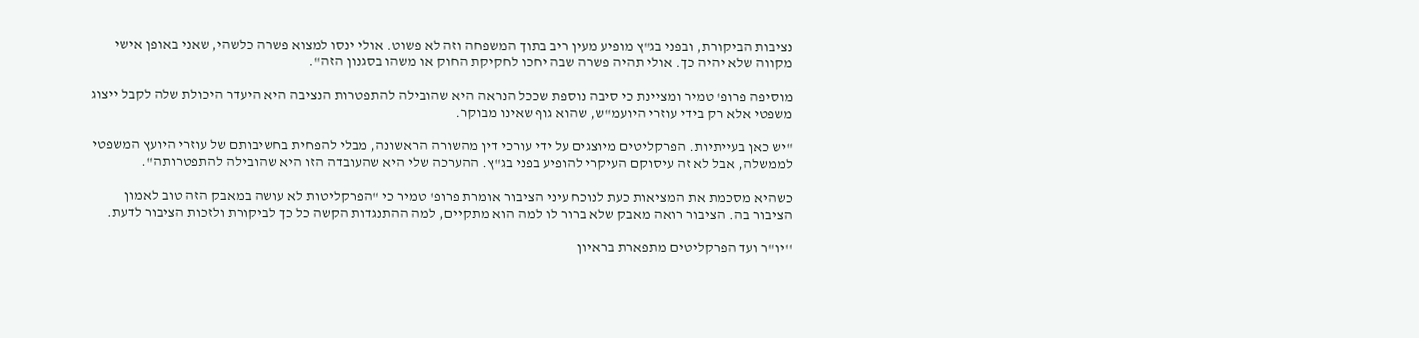נציבות הביקורת, ובפני בג"ץ מופיע מעין ריב בתוך המשפחה וזה לא פשוט. אולי ינסו למצוא פשרה כלשהי, שאני באופן אישי מקווה שלא יהיה כך. אולי תהיה פשרה שבה יחכו לחקיקת החוק או משהו בסגנון הזה".

מוסיפה פרופ' טמיר ומציינת כי סיבה נוספת שככל הנראה היא שהובילה להתפטרות הנציבה היא היעדר היכולת שלה לקבל ייצוג משפטי אלא רק בידי עוזרי היועמ"ש, שהוא גוף שאינו מבוקר.

"יש כאן בעייתיות. הפרקליטים מיוצגים על ידי עורכי דין מהשורה הראשונה, מבלי להפחית בחשיבותם של עוזרי היועץ המשפטי לממשלה, אבל לא זה עיסוקם העיקרי להופיע בפני בג"ץ. ההערכה שלי היא שהעובדה הזו היא שהובילה להתפטרותה".

כשהיא מסכמת את המציאות כעת לנוכח עיני הציבור אומרת פרופ' טמיר כי "הפרקליטות לא עושה במאבק הזה טוב לאמון הציבור בה. הציבור רואה מאבק שלא ברור לו למה הוא מתקיים, למה ההתנגדות הקשה כל כך לביקורת ולזכות הציבור לדעת.

''יו"ר ועד הפרקליטים מתפארת בראיון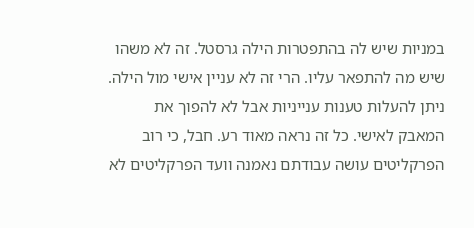במניות שיש לה בהתפטרות הילה גרסטל. זה לא משהו שיש מה להתפאר עליו. הרי זה לא עניין אישי מול הילה. ניתן להעלות טענות ענייניות אבל לא להפוך את המאבק לאישי. כל זה נראה מאוד רע. חבל, כי רוב הפרקליטים עושה עבודתם נאמנה וועד הפרקליטים לא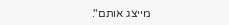מייצג אותם".